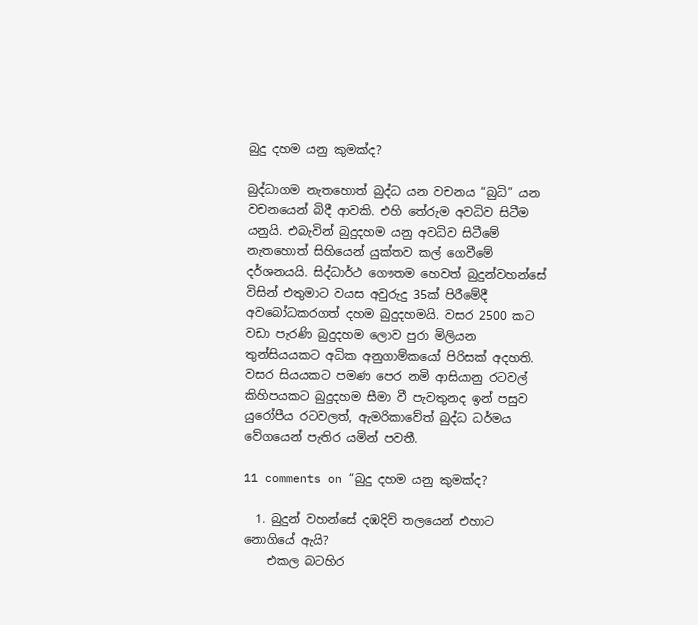බුදු දහම යනු කුමක්ද?

බුද්ධාගම නැතහොත් බුද්ධ යන වචනය “බුධි” යන වචනයෙන් බිදී ආවකි. එහි තේරුම අවධිව සිටීම යනුයි. එබැවින් බුදුදහම යනු අවධිව සිටීමේ නැතහොත් සිහියෙන් යුක්තව කල් ගෙවීමේ දර්ශනයයි. සිද්ධාර්ථ ගෞතම හෙවත් බුදුන්වහන්සේ විසින් එතුමාට වයස අවුරුදු 35ක් පිරීමේදී අවබෝධකරගත් දහම බුදුදහමයි. වසර 2500 කට වඩා පැරණි බුදුදහම ලොව පුරා මිලියන තුන්සියයකට අධික අනුගාම්කයෝ පිරිසක් අදහති. වසර සියයකට පමණ පෙර නමි ආසියානු රටවල් කිහිපයකට බුදුදහම සීමා වී පැවතුනද ඉන් පසුව යුරෝපීය රටවලත්, ඇමරිකාවේත් බුද්ධ ධර්මය වේගයෙන් පැතිර යමින් පවතී.

11 comments on “බුදු දහම යනු කුමක්ද?

  1. බුදුන් වහන්සේ දඹදිව් තලයෙන් එහාට නොගියේ ඇයි?
    එකල බටහිර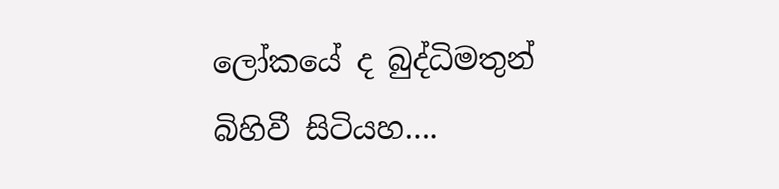ලෝකයේ ද බුද්ධිමතුන් බිහිවී සිටියහ….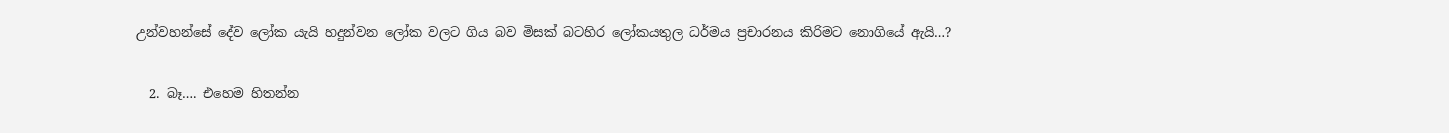උන්වහන්සේ දේව ලෝක යැයි හදුන්වන ලෝක වලට ගිය බව මිසක් බටහිර ලෝකයතුල ධර්මය ප්‍රචාරනය කිරිමට නොගියේ ඇයි…?

  2. බෑ…. එහෙම හිතන්න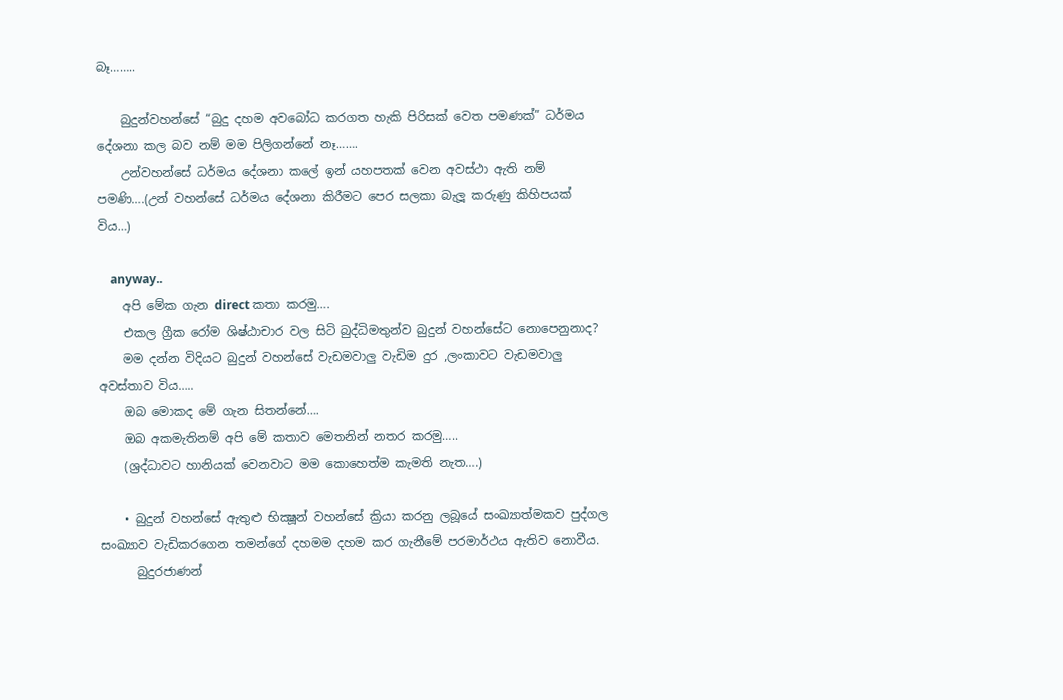බෑ……..

    බුදුන්වහන්සේ “බුදු දහම අවබෝධ කරගත හැකි පිරිසක් වෙත පමණක්” ධර්මය දේශනා කල බව නම් මම පිලිගන්නේ නෑ…….
    උන්වහන්සේ ධර්මය දේශනා කලේ ඉන් යහපතක් වෙන අවස්ථා ඇති නම් පමණි….(උන් වහන්සේ ධර්මය දේශනා කිරීමට පෙර සලකා බැලූ කරුණු කිහිපයක් විය…)

    anyway..
    අපි මේක ගැන direct කතා කරමු….
    එකල ග්‍රීක රෝම ශිෂ්ඨාචාර වල සිටි බුද්ධිමතුන්ව බුදුන් වහන්සේට නොපෙනුනාද?
    මම දන්න විදියට බුදුන් වහන්සේ වැඩමවාලු වැඩිම දුර ,ලංකාවට වැඩමවාලු අවස්තාව විය…..
    ඔබ මොකද මේ ගැන සිතන්නේ….
    ඔබ අකමැතිනම් අපි මේ කතාව මෙතනින් නතර කරමු…..
    (ශ්‍රද්ධාවට හානියක් වෙනවාට මම කොහෙත්ම කැමති නැත….)

    • බුදුන් වහන්සේ ඇතුළු භික්‍ෂූන් වහන්සේ ක්‍රියා කරනු ලබූයේ සංඛ්‍යාත්මකව පුද්ගල සංඛ්‍යාව වැඩිකරගෙන තමන්ගේ දහමම දහම කර ගැනීමේ පරමාර්ථය ඇතිව නොවීය.
      බුදුරජාණන්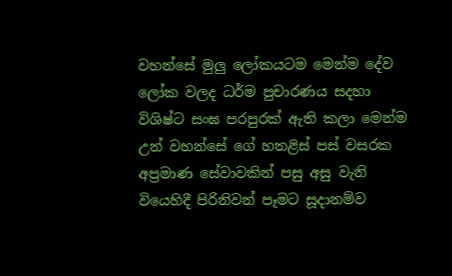වහන්සේ මුලු ලෝකයටම මෙන්ම දේව ලෝක වලද ධර්ම පුචාරණය සදහා විශිෂ්ට සංඝ පරපුරක් ඇති කලා මෙන්ම උන් වහන්සේ ගේ හතළිස් පස් වසරක අප්‍රමාණ සේවාවකින් පසු අසු වැනි වියෙහිදී පිරිනිවන් පෑමට සූදානම්ව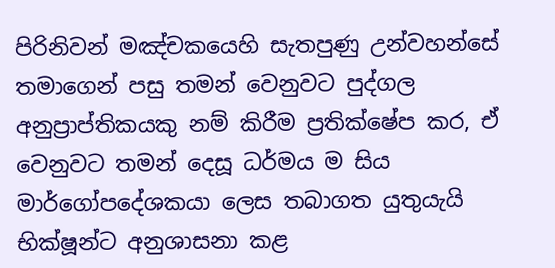පිරිනිවන් මඤ්චකයෙහි සැතපුණු උන්වහන්සේ තමාගෙන් පසු තමන් වෙනුවට පුද්ගල අනුප්‍රාප්තිකයකු නම් කිරීම ප්‍රතික්ෂේප කර, ඒ වෙනුවට තමන් දෙසූ ධර්මය ම සිය මාර්ගෝපදේශකයා ලෙස තබාගත යුතුයැයි භික්ෂූන්ට අනුශාසනා කළ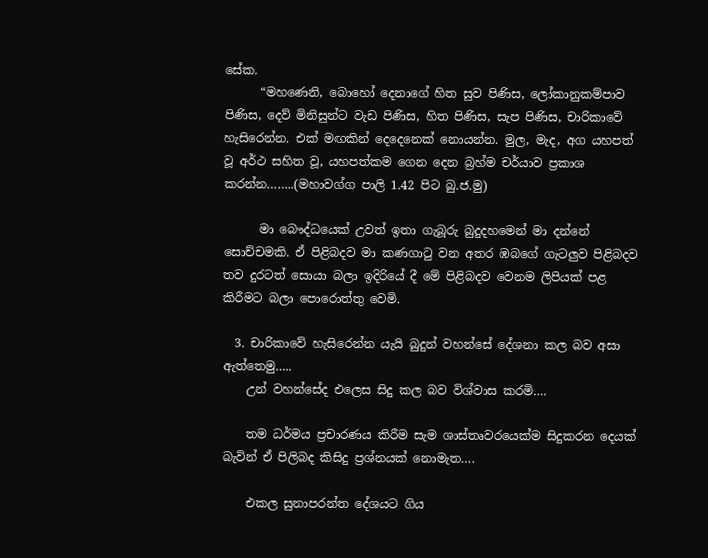සේක.
      “මහණෙනි, බොහෝ දෙනාගේ හිත සුව පිණිස, ලෝකානුකම්පාව පිණිස, දෙව් මිනිසුන්ට වැඩ පිණිස, හිත පිණිස, සැප පිණිස, චාරිකාවේ හැසිරෙන්න. එක් මඟකින් දෙදෙනෙක් නොයන්න. මුල, මැද, අග යහපත් වූ අර්ථ සහිත වූ, යහපත්කම ගෙන දෙන බ්‍රහ්ම චර්යාව ප්‍රකාශ කරන්න……..(මහාවග්ග පාලි 1.42 පිට බු.ජ.මු)

      මා ‍බෞද්ධයෙක් උවත් ඉතා ගැබූරු බුදුදහමෙන් මා දන්නේ සොච්චමකි. ඒ පිළිබදව මා කණගාටු වන අතර ඹබගේ ගැටලුව පිළිබදව තව දුරටත් ‍සොයා බලා ඉදිරියේ දී මේ පිළිබදව වෙනම ලිපියක් පළ කිරීමට බලා පොරොත්තු වෙමි.

  3. චාරිකාවේ හැසිරෙන්න යැයි බුදුන් වහන්සේ දේශනා කල බව අසා ඇත්තෙමු…..
    උන් වහන්සේද එලෙස සිදු කල බව විශ්වාස කරමි….

    තම ධර්මය ප්‍රචාරණය කිරීම සැම ශාස්තෘවරයෙක්ම සිදුකරන දෙයක් බැවින් ඒ පිලිබද කිසිදු ප්‍රශ්නයක් නොමැත….

    එකල සුනාපරන්ත දේශයට ගිය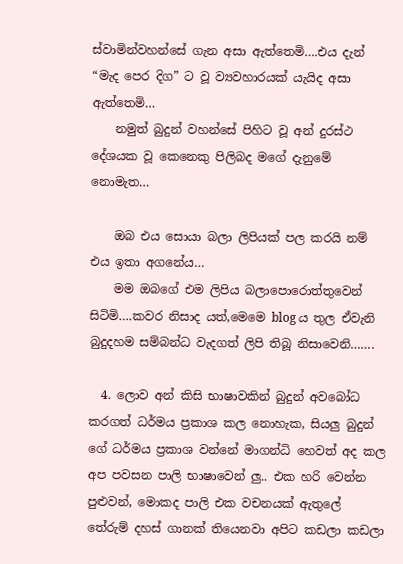ස්වාමින්වහන්සේ ගැන අසා ඇත්තෙමි….එය දැන් “මැද පෙර දිග” ට වූ ව්‍යවහාරයක් යැයිද අසා ඇත්තෙමි…
    නමුත් බුදුන් වහන්සේ පිහිට වූ අන් දුරස්ථ දේශයක වූ කෙනෙකු පිලිබද මගේ දැනුමේ නොමැත…

    ඔබ එය සොයා බලා ලිපියක් පල කරයි නම් එය ඉතා අගනේය…
    මම ඔබගේ එම ලිපිය බලාපොරොත්තුවෙන් සිටිමි….කවර නිසාද යත්,මෙමෙ blog ය තුල ඒවැනි බුදුදහම සම්බන්ධ වැදගත් ලිපි තිබූ නිසාවෙනි…….

  4. ලොව අන් කිසි භාෂාවකින් බුදුන් අවබෝධ කරගත් ධර්මය ප්‍රකාශ කල නොහැක, සියලු බුදුන් ගේ ධර්මය ප්‍රකාශ වන්නේ මාගන්ධි හෙවත් අද කල අප පවසන පාලි භාෂාවෙන් ලු.. එක හරි වෙන්න පුළුවන්, මොකද පාලි එක වචනයක් ඇතුලේ තේරුම් දහස් ගානක් තියෙනවා අපිට කඩලා කඩලා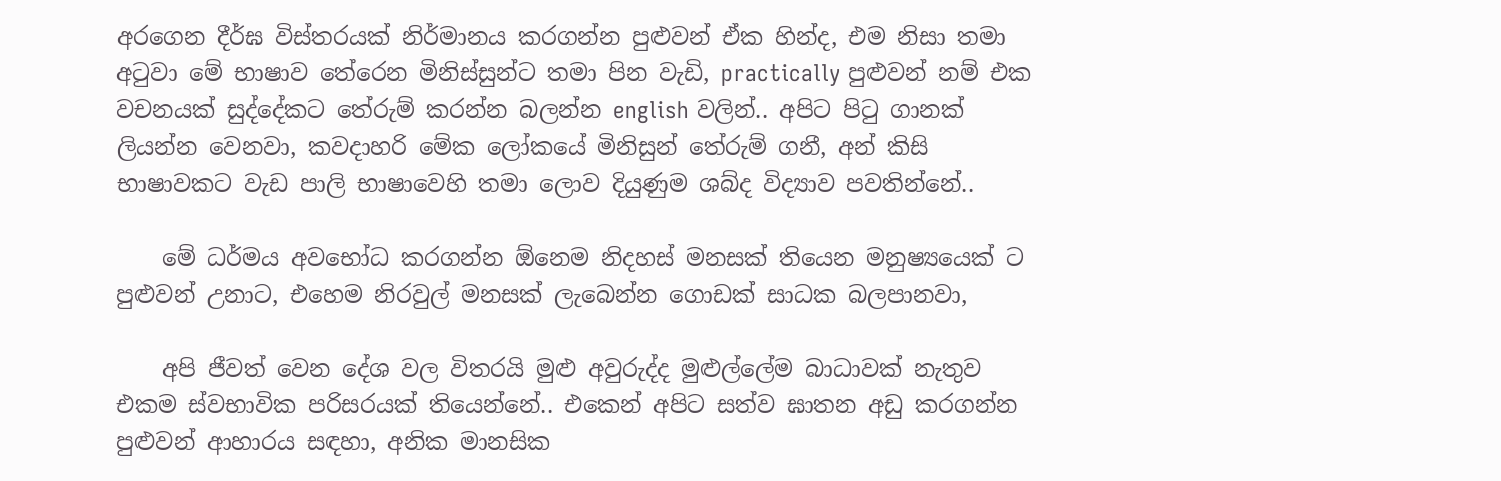අරගෙන දීර්ඝ විස්තරයක් නිර්මානය කරගන්න පුළුවන් ඒක හින්ද, එම නිසා තමා අටුවා මේ භාෂාව තේරෙන මිනිස්සුන්ට තමා පින වැඩි, practically පුළුවන් නම් එක වචනයක් සුද්දේකට තේරුම් කරන්න බලන්න english වලින්.. අපිට පිටු ගානක් ලියන්න වෙනවා, කවදාහරි මේක ලෝකයේ මිනිසුන් තේරුම් ගනී, අන් කිසි භාෂාවකට වැඩ පාලි භාෂාවෙහි තමා ලොව දියුණුම ශබ්ද විද්‍යාව පවතින්නේ..

    මේ ධර්මය අවභෝධ කරගන්න ඕනෙම නිදහස් මනසක් තියෙන මනුෂ්‍යයෙක් ට පුළුවන් උනාට, එහෙම නිරවුල් මනසක් ලැබෙන්න ගොඩක් සාධක බලපානවා,

    අපි ජීවත් වෙන දේශ වල විතරයි මුළු අවුරුද්ද මුළුල්ලේම බාධාවක් නැතුව එකම ස්වභාවික පරිසරයක් තියෙන්නේ.. එකෙන් අපිට සත්ව ඝාතන අඩු කරගන්න පුළුවන් ආහාරය සඳහා, අනික මානසික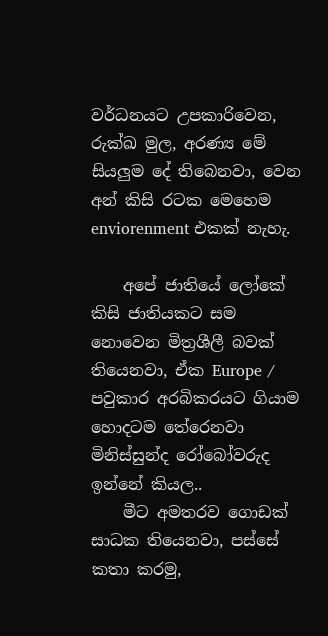වර්ධනයට උපකාරිවෙන, රුක්ඛ මුල, අරණ්‍ය මේ සියලුම දේ තිබෙනවා, වෙන අන් කිසි රටක මෙහෙම enviorenment එකක් නැහැ.

    අපේ ජාතියේ ලෝකේ කිසි ජාතියකට සම නොවෙන මිත්‍රශීලී බවක් තියෙනවා, ඒක Europe / පවුකාර අරබිකරයට ගියාම හොදටම තේරෙනවා මිනිස්සුන්ද රෝබෝවරුද ඉන්නේ කියල..
    මීට අමතරව ගොඩක් සාධක තියෙනවා, පස්සේ කතා කරමු,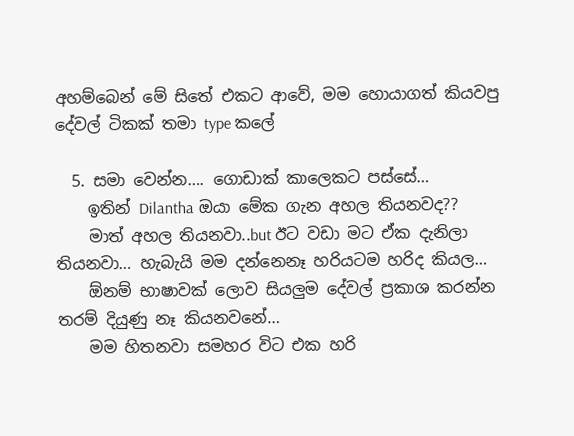අහම්බෙන් මේ සිතේ එකට ආවේ, මම හොයාගත් කියවපු දේවල් ටිකක් තමා type කලේ

  5. සමා වෙන්න…. ගොඩාක් කාලෙකට පස්සේ…
    ඉතින් Dilantha ඔයා මේක ගැන අහල තියනවද??
    මාත් අහල තියනවා..but ඊට වඩා මට ඒක දැනිලා තියනවා… හැබැයි මම දන්නෙනෑ හරියටම හරිද කියල…
    ඕනම් භාෂාවක් ලොව සියලුම දේවල් ප්‍රකාශ කරන්න තරම් දියුණු නෑ කියනවනේ…
    මම හිතනවා සමහර විට එක හරි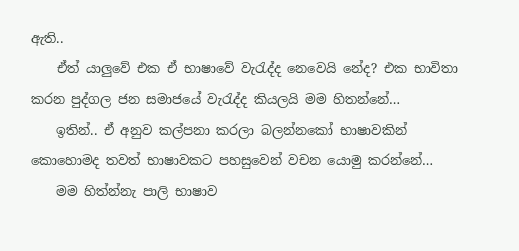ඇති..
    ඒත් යාලුවේ එක ඒ භාෂාවේ වැ‍රැද්ද නෙවෙයි නේද? එක භාවිතා කරන පුද්ගල ජන සමාජයේ වැ‍රැද්ද කියලයි මම හිතන්නේ…
    ඉතින්.. ඒ අනුව කල්පනා කරලා බලන්නකෝ භාෂාවකින් කොහොමද තවත් භාෂාවකට පහසුවෙන් වචන යොමු කරන්නේ…
    මම හිත්න්නැ පාලි භාෂාව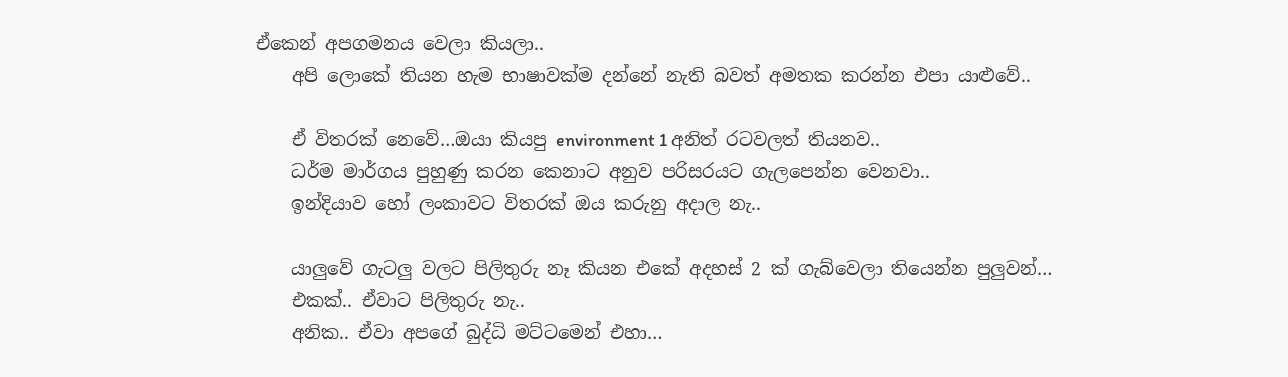ඒකෙන් අපගමනය වෙලා කියලා..
    අපි ලොකේ තියන හැම භාෂාවක්ම දන්නේ නැති බවත් අමතක කරන්න එපා යාළුවේ..

    ඒ විතරක් නෙවේ…ඔයා කියපු environment 1 අනිත් රටවලත් තියනව..
    ධර්ම මාර්ගය පුහුණු කරන කෙනාට අනුව පරිසරයට ගැලපෙන්න වෙනවා..
    ඉන්දියාව හෝ ලංකාවට විතරක් ඔය කරුනු අදාල නැ..

    යාලුවේ ගැටලු වලට පිලිතුරු නෑ කියන එකේ අදහස් 2 ක් ගැබ්වෙලා තියෙන්න පුලුවන්…
    එකක්.. ඒවාට පිලිතුරු නැ..
    අනික.. ඒවා අපගේ බුද්ධි මට්ටමෙන් එහා…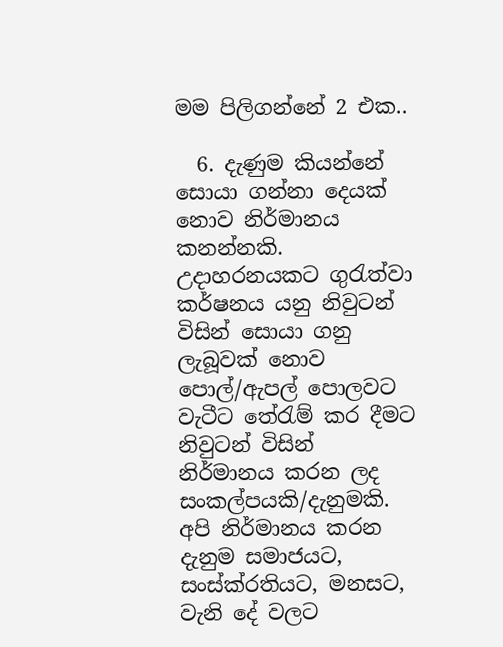මම පිලිගන්නේ 2 එක..

  6. දැණුම කියන්නේ සොයා ගන්නා දෙයක් නොව නිර්මානය කනන්නකි. උදාහරනයකට ගුරැත්වා කර්ෂනය යනු නිවුටන් විසින් සොයා ගනු ලැබූවක් නොව පොල්/ඇපල් පොලවට වැටීට තේරැම් කර දීමට නිවුටන් විසින් නිර්මානය කරන ලද සංකල්පයකි/දැනුමකි. අපි නිර්මානය කරන දැනුම සමාජයට, සංස්ක්රතියට, මනසට, වැනි දේ වලට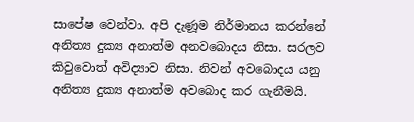සාපේෂ වෙන්වා. අපි දැණූම නිර්මානය කරන්නේ අනිත්‍ය දුක්‍ය අනාත්ම අනවබොදය නිසා. සරලව කිවුවොත් අවිද්‍යාව නිසා. නිවන් අවබොදය යනු අනිත්‍ය දුක්‍ය අනාත්ම අවබොද කර ගැනීමයි.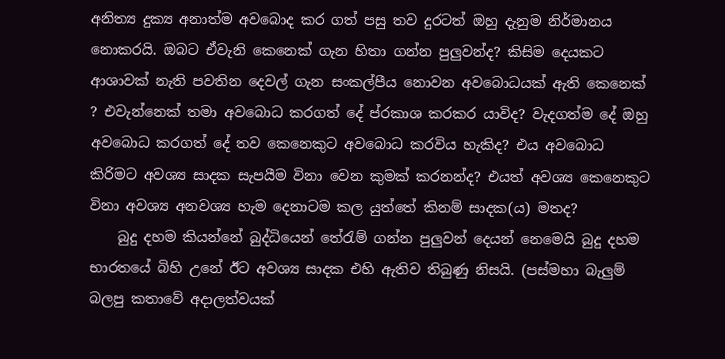අනිත්‍ය දුක්‍ය අනාත්ම අවබොද කර ගත් පසු තව දුරටත් ඔහු දැනුම නිර්මානය නොකරයි. ඔබට ඒවැනි කෙනෙක් ගැන හිතා ගන්න පුලුවන්ද? කිසිම දෙයකට ආශාවක් නැති පවතින දෙවල් ගැන සංකල්පීය නොවන අවබොධයක් ඇති කෙනෙක් ? එවැන්නෙක් තමා අවබොධ කරගත් දේ ප්රකාශ කරකර යාවිද? වැදගත්ම දේ ඔහු අවබොධ කරගත් දේ තව කෙනෙකුට අවබොධ කරවිය හැකිද? එය අවබොධ කිරිමට අවශ්‍ය සාදක සැපයීම විනා වෙන කුමක් කරනන්ද? එයත් අවශ්‍ය කෙනෙකුට විනා අවශ්‍ය අනවශ්‍ය හැම දෙනාටම කල යුත්තේ කිනම් සාදක(ය) මතද?
    බුදු දහම කියන්නේ බුද්ධියෙන් තේරැම් ගන්න පුලුවන් දෙයන් නෙමෙයි බුදු දහම භාරතයේ බිහි උනේ ඊට අවශ්‍ය සාදක එහි ඇතිව තිබුණු නිසයි. (පස්මහා බැලුම් බලපු කතාවේ අදාලත්වයක්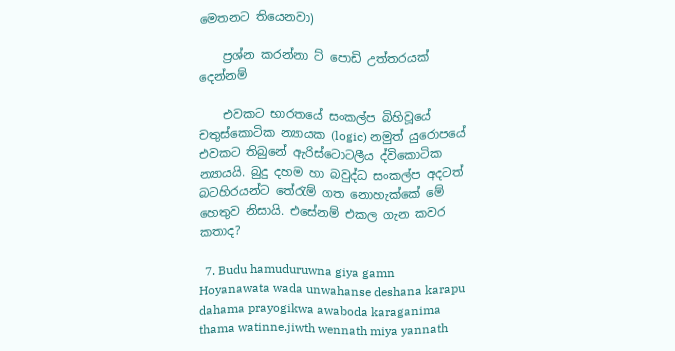මෙතනට තියෙනවා)

    ප්‍රශ්න කරන්නා ට් පොඩි උත්තරයක් දෙන්නම්

    එවකට භාරතයේ සංකල්ප බිහිවූයේ චතුස්කොටික න්‍යායක (logic) නමුත් යුරොපයේ එවකට තිබුනේ ඇරිස්ටොටලීය ද්විකොටික න්‍යායයි. බුදු දහම හා බවුද්ධ සංකල්ප අදටත් බටහිරයන්ට තේරැම් ගත නොහැක්කේ මේ හෙතුව නිසායි. එසේනම් එකල ගැන කවර කතාද?

  7. Budu hamuduruwna giya gamn Hoyanawata wada unwahanse deshana karapu dahama prayogikwa awaboda karaganima thama watinne.jiwth wennath miya yannath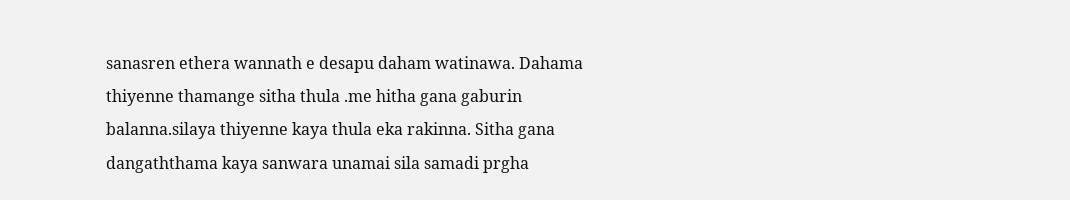sanasren ethera wannath e desapu daham watinawa. Dahama thiyenne thamange sitha thula .me hitha gana gaburin balanna.silaya thiyenne kaya thula eka rakinna. Sitha gana dangaththama kaya sanwara unamai sila samadi prgha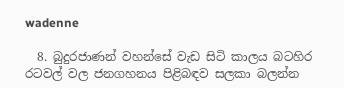wadenne

  8. බුදුරජාණන් වහන්සේ වැඩ සිටි කාලය බටහිර රටවල් වල ජනගහනය පිළිබඳව සලකා බලන්න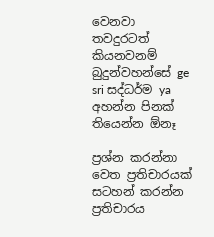වෙනවා තවදුරටත් කියනවනම් බුදුන්වහන්සේ ge sri සද්ධර්ම ya අහන්න පිනක් තියෙන්න ඕනෑ

ප්‍රශ්න කරන්නා වෙත ප්‍රතිචාරයක් සටහන් කරන්න ප්‍රතිචාරය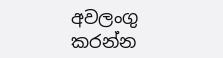අවලංගු කරන්න